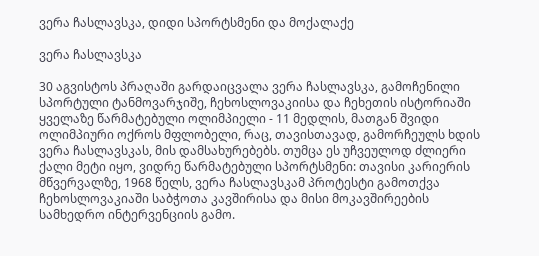ვერა ჩასლავსკა, დიდი სპორტსმენი და მოქალაქე

ვერა ჩასლავსკა

30 აგვისტოს პრაღაში გარდაიცვალა ვერა ჩასლავსკა, გამოჩენილი სპორტული ტანმოვარჯიშე, ჩეხოსლოვაკიისა და ჩეხეთის ისტორიაში ყველაზე წარმატებული ოლიმპიელი - 11 მედლის, მათგან შვიდი ოლიმპიური ოქროს მფლობელი, რაც, თავისთავად, გამორჩეულს ხდის ვერა ჩასლავსკას, მის დამსახურებებს. თუმცა ეს უჩვეულოდ ძლიერი ქალი მეტი იყო, ვიდრე წარმატებული სპორტსმენი: თავისი კარიერის მწვერვალზე, 1968 წელს, ვერა ჩასლავსკამ პროტესტი გამოთქვა ჩეხოსლოვაკიაში საბჭოთა კავშირისა და მისი მოკავშირეების სამხედრო ინტერვენციის გამო.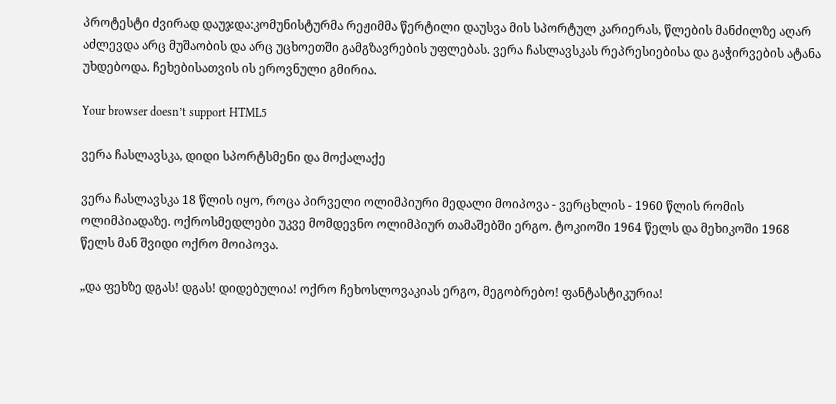პროტესტი ძვირად დაუჯდა:კომუნისტურმა რეჟიმმა წერტილი დაუსვა მის სპორტულ კარიერას, წლების მანძილზე აღარ აძლევდა არც მუშაობის და არც უცხოეთში გამგზავრების უფლებას. ვერა ჩასლავსკას რეპრესიებისა და გაჭირვების ატანა უხდებოდა. ჩეხებისათვის ის ეროვნული გმირია.

Your browser doesn’t support HTML5

ვერა ჩასლავსკა, დიდი სპორტსმენი და მოქალაქე

ვერა ჩასლავსკა 18 წლის იყო, როცა პირველი ოლიმპიური მედალი მოიპოვა - ვერცხლის - 1960 წლის რომის ოლიმპიადაზე. ოქროსმედლები უკვე მომდევნო ოლიმპიურ თამაშებში ერგო. ტოკიოში 1964 წელს და მეხიკოში 1968 წელს მან შვიდი ოქრო მოიპოვა.

„და ფეხზე დგას! დგას! დიდებულია! ოქრო ჩეხოსლოვაკიას ერგო, მეგობრებო! ფანტასტიკურია!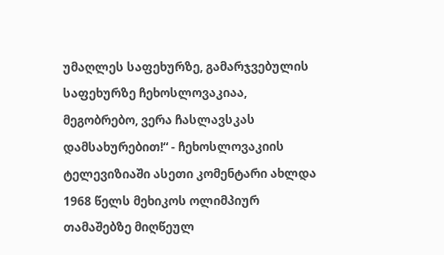უმაღლეს საფეხურზე, გამარჯვებულის საფეხურზე ჩეხოსლოვაკიაა, მეგობრებო, ვერა ჩასლავსკას დამსახურებით!“ - ჩეხოსლოვაკიის ტელევიზიაში ასეთი კომენტარი ახლდა 1968 წელს მეხიკოს ოლიმპიურ თამაშებზე მიღწეულ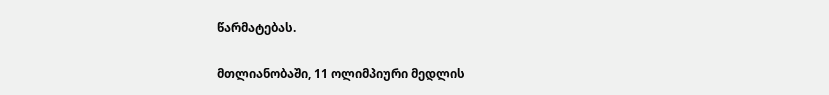წარმატებას.

მთლიანობაში, 11 ოლიმპიური მედლის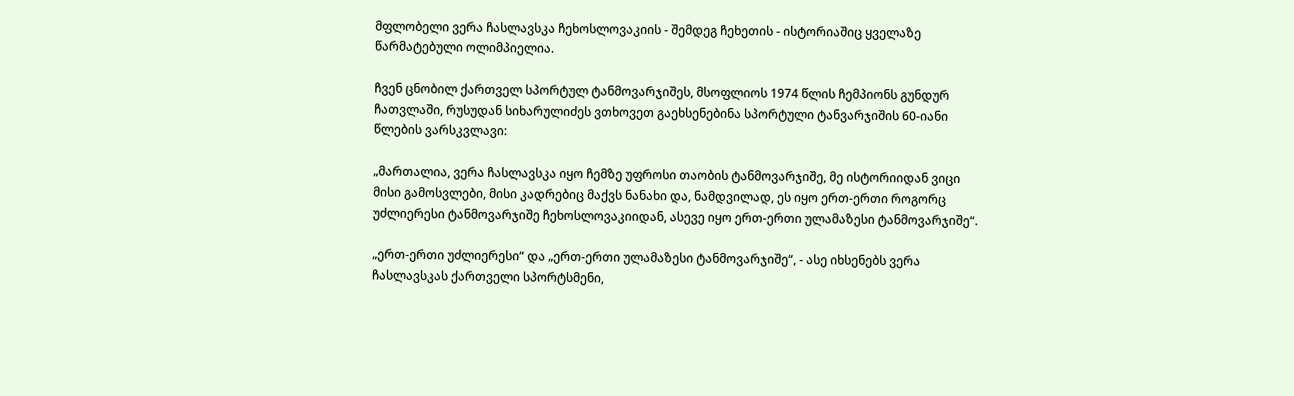მფლობელი ვერა ჩასლავსკა ჩეხოსლოვაკიის - შემდეგ ჩეხეთის - ისტორიაშიც ყველაზე წარმატებული ოლიმპიელია.

ჩვენ ცნობილ ქართველ სპორტულ ტანმოვარჯიშეს, მსოფლიოს 1974 წლის ჩემპიონს გუნდურ ჩათვლაში, რუსუდან სიხარულიძეს ვთხოვეთ გაეხსენებინა სპორტული ტანვარჯიშის 60-იანი წლების ვარსკვლავი:

„მართალია, ვერა ჩასლავსკა იყო ჩემზე უფროსი თაობის ტანმოვარჯიშე, მე ისტორიიდან ვიცი მისი გამოსვლები, მისი კადრებიც მაქვს ნანახი და, ნამდვილად, ეს იყო ერთ-ერთი როგორც უძლიერესი ტანმოვარჯიშე ჩეხოსლოვაკიიდან, ასევე იყო ერთ-ერთი ულამაზესი ტანმოვარჯიშე“.

„ერთ-ერთი უძლიერესი“ და „ერთ-ერთი ულამაზესი ტანმოვარჯიშე“, - ასე იხსენებს ვერა ჩასლავსკას ქართველი სპორტსმენი,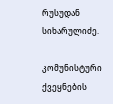რუსუდან სიხარულიძე.

კომუნისტური ქვეყნების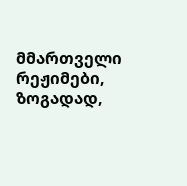მმართველი რეჟიმები, ზოგადად,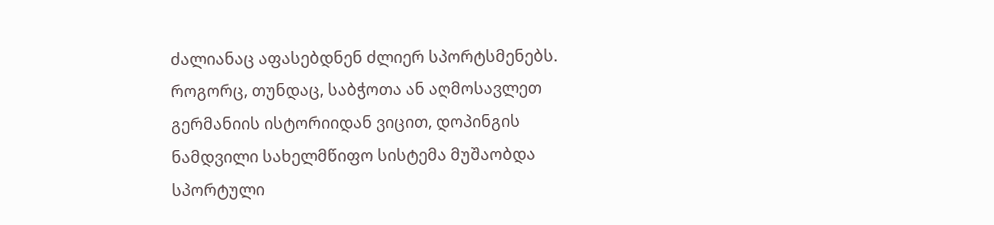ძალიანაც აფასებდნენ ძლიერ სპორტსმენებს. როგორც, თუნდაც, საბჭოთა ან აღმოსავლეთ გერმანიის ისტორიიდან ვიცით, დოპინგის ნამდვილი სახელმწიფო სისტემა მუშაობდა სპორტული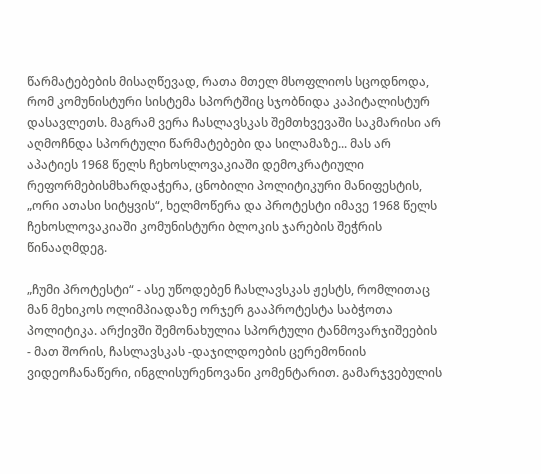წარმატებების მისაღწევად, რათა მთელ მსოფლიოს სცოდნოდა, რომ კომუნისტური სისტემა სპორტშიც სჯობნიდა კაპიტალისტურ დასავლეთს. მაგრამ ვერა ჩასლავსკას შემთხვევაში საკმარისი არ აღმოჩნდა სპორტული წარმატებები და სილამაზე... მას არ აპატიეს 1968 წელს ჩეხოსლოვაკიაში დემოკრატიული რეფორმებისმხარდაჭერა, ცნობილი პოლიტიკური მანიფესტის, „ორი ათასი სიტყვის“, ხელმოწერა და პროტესტი იმავე 1968 წელს ჩეხოსლოვაკიაში კომუნისტური ბლოკის ჯარების შეჭრის წინააღმდეგ.

„ჩუმი პროტესტი“ - ასე უწოდებენ ჩასლავსკას ჟესტს, რომლითაც მან მეხიკოს ოლიმპიადაზე ორჯერ გააპროტესტა საბჭოთა პოლიტიკა. არქივში შემონახულია სპორტული ტანმოვარჯიშეების - მათ შორის, ჩასლავსკას -დაჯილდოების ცერემონიის ვიდეოჩანაწერი, ინგლისურენოვანი კომენტარით. გამარჯვებულის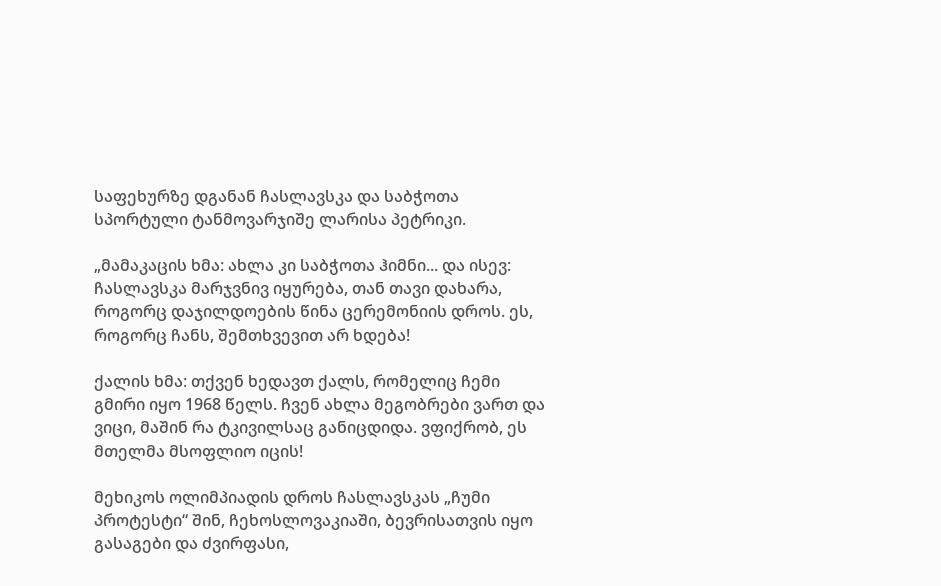საფეხურზე დგანან ჩასლავსკა და საბჭოთა სპორტული ტანმოვარჯიშე ლარისა პეტრიკი.

„მამაკაცის ხმა: ახლა კი საბჭოთა ჰიმნი... და ისევ: ჩასლავსკა მარჯვნივ იყურება, თან თავი დახარა, როგორც დაჯილდოების წინა ცერემონიის დროს. ეს, როგორც ჩანს, შემთხვევით არ ხდება!

ქალის ხმა: თქვენ ხედავთ ქალს, რომელიც ჩემი გმირი იყო 1968 წელს. ჩვენ ახლა მეგობრები ვართ და ვიცი, მაშინ რა ტკივილსაც განიცდიდა. ვფიქრობ, ეს მთელმა მსოფლიო იცის!

მეხიკოს ოლიმპიადის დროს ჩასლავსკას „ჩუმი პროტესტი“ შინ, ჩეხოსლოვაკიაში, ბევრისათვის იყო გასაგები და ძვირფასი,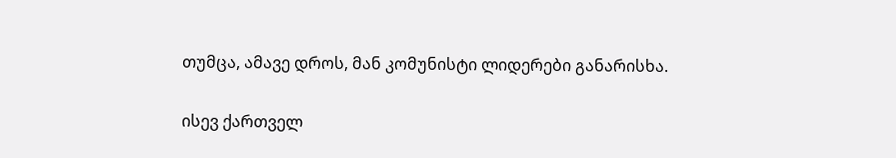თუმცა, ამავე დროს, მან კომუნისტი ლიდერები განარისხა.

ისევ ქართველ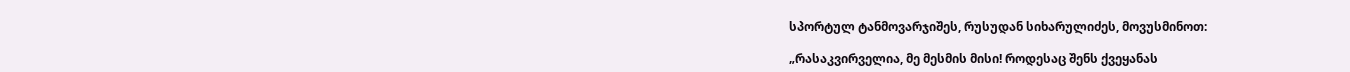სპორტულ ტანმოვარჯიშეს, რუსუდან სიხარულიძეს, მოვუსმინოთ:

„რასაკვირველია, მე მესმის მისი! როდესაც შენს ქვეყანას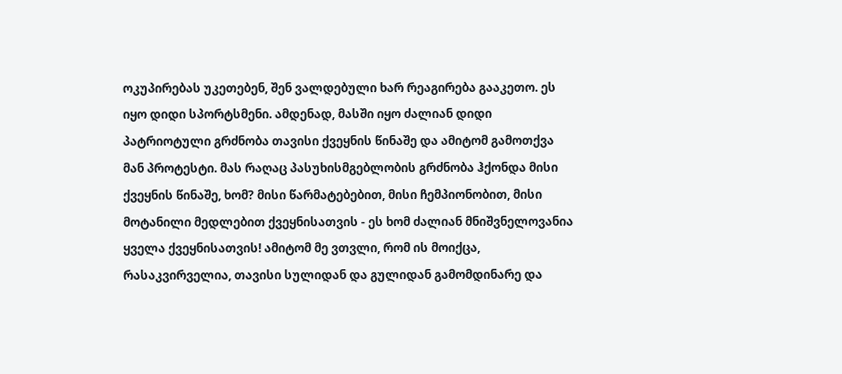ოკუპირებას უკეთებენ, შენ ვალდებული ხარ რეაგირება გააკეთო. ეს იყო დიდი სპორტსმენი. ამდენად, მასში იყო ძალიან დიდი პატრიოტული გრძნობა თავისი ქვეყნის წინაშე და ამიტომ გამოთქვა მან პროტესტი. მას რაღაც პასუხისმგებლობის გრძნობა ჰქონდა მისი ქვეყნის წინაშე, ხომ? მისი წარმატებებით, მისი ჩემპიონობით, მისი მოტანილი მედლებით ქვეყნისათვის - ეს ხომ ძალიან მნიშვნელოვანია ყველა ქვეყნისათვის! ამიტომ მე ვთვლი, რომ ის მოიქცა, რასაკვირველია, თავისი სულიდან და გულიდან გამომდინარე და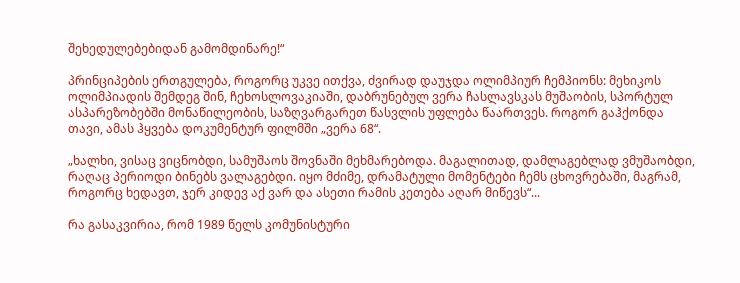შეხედულებებიდან გამომდინარე!“

პრინციპების ერთგულება, როგორც უკვე ითქვა, ძვირად დაუჯდა ოლიმპიურ ჩემპიონს: მეხიკოს ოლიმპიადის შემდეგ შინ, ჩეხოსლოვაკიაში, დაბრუნებულ ვერა ჩასლავსკას მუშაობის, სპორტულ ასპარეზობებში მონაწილეობის, საზღვარგარეთ წასვლის უფლება წაართვეს. როგორ გაჰქონდა თავი, ამას ჰყვება დოკუმენტურ ფილმში „ვერა 68“.

„ხალხი, ვისაც ვიცნობდი, სამუშაოს შოვნაში მეხმარებოდა. მაგალითად, დამლაგებლად ვმუშაობდი, რაღაც პერიოდი ბინებს ვალაგებდი. იყო მძიმე, დრამატული მომენტები ჩემს ცხოვრებაში, მაგრამ, როგორც ხედავთ, ჯერ კიდევ აქ ვარ და ასეთი რამის კეთება აღარ მიწევს“...

რა გასაკვირია, რომ 1989 წელს კომუნისტური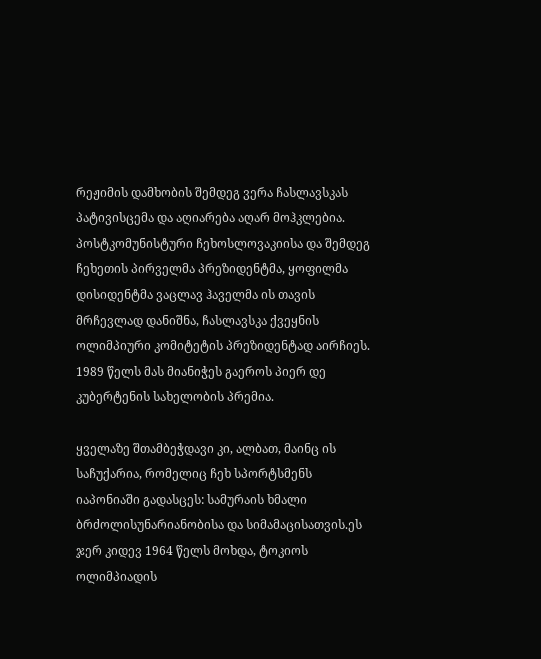რეჟიმის დამხობის შემდეგ ვერა ჩასლავსკას პატივისცემა და აღიარება აღარ მოჰკლებია. პოსტკომუნისტური ჩეხოსლოვაკიისა და შემდეგ ჩეხეთის პირველმა პრეზიდენტმა, ყოფილმა დისიდენტმა ვაცლავ ჰაველმა ის თავის მრჩევლად დანიშნა, ჩასლავსკა ქვეყნის ოლიმპიური კომიტეტის პრეზიდენტად აირჩიეს. 1989 წელს მას მიანიჭეს გაეროს პიერ დე კუბერტენის სახელობის პრემია.

ყველაზე შთამბეჭდავი კი, ალბათ, მაინც ის საჩუქარია, რომელიც ჩეხ სპორტსმენს იაპონიაში გადასცეს: სამურაის ხმალი ბრძოლისუნარიანობისა და სიმამაცისათვის.ეს ჯერ კიდევ 1964 წელს მოხდა, ტოკიოს ოლიმპიადის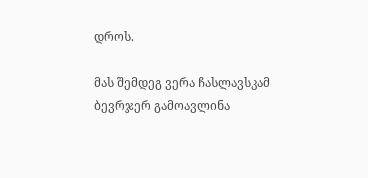დროს.

მას შემდეგ ვერა ჩასლავსკამ ბევრჯერ გამოავლინა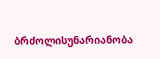ბრძოლისუნარიანობა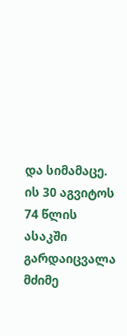და სიმამაცე. ის 30 აგვიტოს 74 წლის ასაკში გარდაიცვალა მძიმე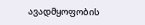ავადმყოფობის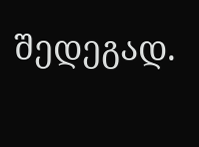შედეგად.